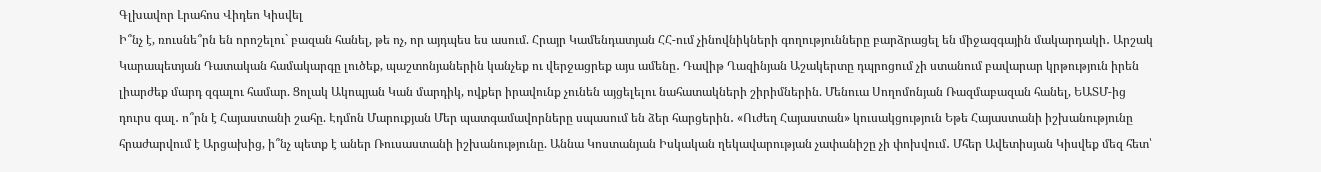Գլխավոր Լրահոս Վիդեո Կիսվել
Ի՞նչ է, ռուսնե՞րն են որոշելու` բազան հանել, թե ոչ, որ այդպես ես ասում. Հրայր Կամենդատյան ՀՀ-ում չինովնիկների գողությունները բարձրացել են միջազգային մակարդակի․ Արշակ Կարապետյան Դատական համակարգը լուծեք, պաշտոնյաներին կանչեք ու վերջացրեք այս ամենը․ Դավիթ Ղազինյան Աշակերտը դպրոցում չի ստանում բավարար կրթություն իրեն լիարժեք մարդ զգալու համար. Ցոլակ Ակոպյան Կան մարդիկ, ովքեր իրավունք չունեն այցելելու նահատակների շիրիմներին. Մենուա Սողոմոնյան Ռազմաբազան հանել, ԵԱՏՄ-ից դուրս գալ․ ո՞րն է Հայաստանի շահը. Էդմոն Մարուքյան Մեր պատգամավորները սպասում են ձեր հարցերին․ «Ուժեղ Հայաստան» կուսակցություն Եթե Հայաստանի իշխանությունը հրաժարվում է Արցախից, ի՞նչ պետք է աներ Ռուսաստանի իշխանությունը. Աննա Կոստանյան Իսկական ղեկավարության չափանիշը չի փոխվում․ Մհեր Ավետիսյան Կիսվեք մեզ հետ՝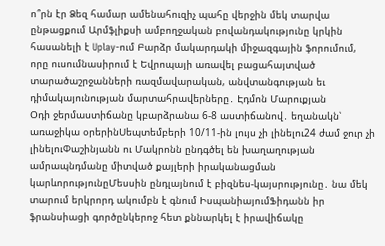ո՞րն էր Ձեզ համար ամենահուզիչ պահը վերջին մեկ տարվա ընթացքում Արմֆլիքսի ամբողջական բովանդակությունը կրկին հասանելի է Uplay-ում Բարձր մակարդակի միջազգային ֆորումում, որը ուսումնասիրում է Եվրոպայի առավել բացահայտված տարածաշրջանների ռազմավարական, անվտանգության եւ դիմակայունության մարտահրավերները․ Էդմոն Մարուքյան
Օդի ջերմաստիճանը կբարձրանա 6-8 աստիճանով․ եղանակն՝ առաջիկա օրերինՍեպտեմբերի 10/11-ին լույս չի լինելու24 ժամ ջուր չի լինելուՓաշինյանն ու Մակրոնն ընդգծել են խաղաղության ամրապնդմանը միտված քայլերի իրականացման կարևորությունըՄեսսին ընդլայնում է բիզնես-կայսրությունը․ նա մեկ տարում երկրորդ ակումբն է գնում ԻսպանիայումՖիդանն իր ֆրանսիացի գործընկերոջ հետ քննարկել է իրավիճակը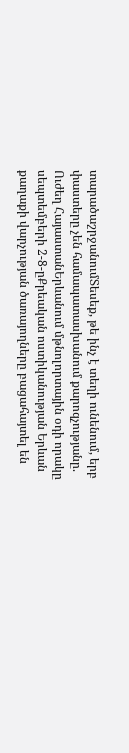տարածաշրջանումՏեսեք, թե ինչ է տեղի ունենում, երբ փաստերը չեն համապատասխանում քարոզչությանը. Ուժեղ ՀայաստանԵրևանում մթնոլորտային օդի որակը սեպտեմբերի 2-8-ըՔրեական ոստիկանության Երևան քաղաքի վարչության ծառայողները բացահայտել են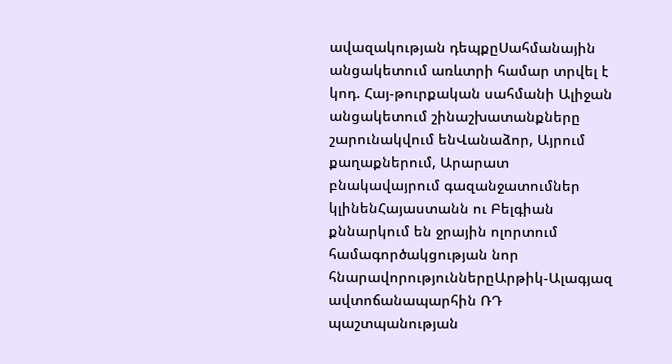ավազակության դեպքըՍահմանային անցակետում առևտրի համար տրվել է կոդ. Հայ-թուրքական սահմանի Ալիջան անցակետում շինաշխատանքները շարունակվում ենՎանաձոր, Այրում քաղաքներում, Արարատ բնակավայրում գազանջատումներ կլինենՀայաստանն ու Բելգիան քննարկում են ջրային ոլորտում համագործակցության նոր հնարավորություններըԱրթիկ-Ալագյազ ավտոճանապարհին ՌԴ պաշտպանության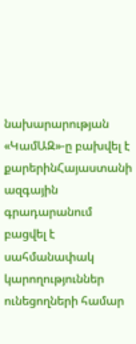նախարարության «ԿամԱԶ»-ը բախվել է քարերինՀայաստանի ազգային գրադարանում բացվել է սահմանափակ կարողություններ ունեցողների համար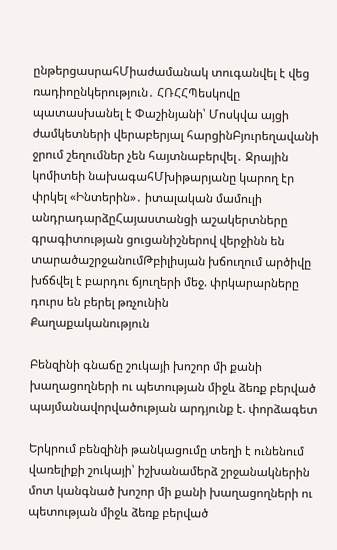ընթերցասրահՄիաժամանակ տուգանվել է վեց ռադիոընկերություն․ ՀՌՀՀՊեսկովը պատասխանել է Փաշինյանի՝ Մոսկվա այցի ժամկետների վերաբերյալ հարցինԲյուրեղավանի ջրում շեղումներ չեն հայտնաբերվել․ Ջրային կոմիտեի նախագահՄխիթարյանը կարող էր փրկել «Ինտերին»․ իտալական մամուլի անդրադարձըՀայաստանցի աշակերտները գրագիտության ցուցանիշներով վերջինն են տարածաշրջանումԹբիլիսյան խճուղում արծիվը խճճվել է բարդու ճյուղերի մեջ. փրկարարները դուրս են բերել թռչունին
Քաղաքականություն

Բենզինի գնաճը շուկայի խոշոր մի քանի խաղացողների ու պետության միջև ձեռք բերված պայմանավորվածության արդյունք է. փորձագետ

Երկրում բենզինի թանկացումը տեղի է ունենում վառելիքի շուկայի՝ իշխանամերձ շրջանակներին մոտ կանգնած խոշոր մի քանի խաղացողների ու պետության միջև ձեռք բերված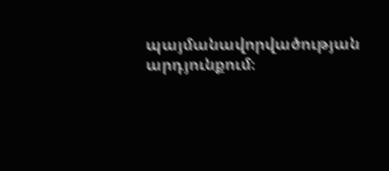պայմանավորվածության արդյունքում։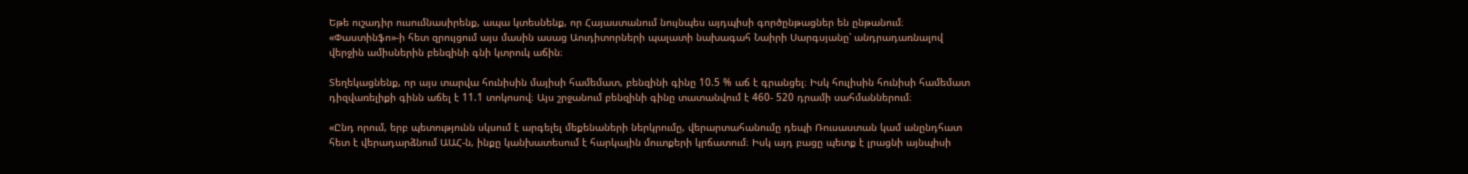Եթե ուշադիր ուսումնասիրենք, ապա կտեսնենք, որ Հայաստանում նույնպես այդպիսի գործընթացներ են ընթանում։ «Փաստինֆո»-ի հետ զրույցում այս մասին ասաց Աուդիտորների պալատի նախագահ Նաիրի Սարգսյանը՝ անդրադառնալով վերջին ամիսներին բենզինի գնի կտրուկ աճին։

Տեղեկացնենք, որ այս տարվա հունիսին մայիսի համեմատ, բենզինի գինը 10.5 % աճ է գրանցել։ Իսկ հուլիսին հունիսի համեմատ դիզվառելիքի գինն աճել է 11.1 տոկոսով։ Այս շրջանում բենզինի գինը տատանվում է 460- 520 դրամի սահմաններում։

«Ընդ որում, երբ պետությունն սկսում է արգելել մեքենաների ներկրումը, վերարտահանումը դեպի Ռուսաստան կամ անընդհատ հետ է վերադարձնում ԱԱՀ-ն, ինքը կանխատեսում է հարկային մուտքերի կրճատում։ Իսկ այդ բացը պետք է լրացնի այնպիսի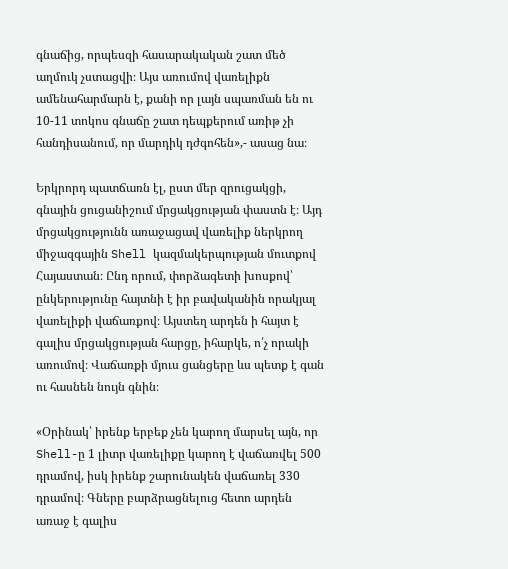գնաճից, որպեսզի հասարակական շատ մեծ աղմուկ չստացվի։ Այս առումով վառելիքն ամենահարմարն է, քանի որ լայն սպառման են ու 10-11 տոկոս գնաճը շատ դեպքերում առիթ չի հանդիսանում, որ մարդիկ դժգոհեն»,- ասաց նա։

Երկրորդ պատճառն էլ, ըստ մեր զրուցակցի, գնային ցուցանիշում մրցակցության փաստն է։ Այդ մրցակցությունն առաջացավ վառելիք ներկրող միջազգային Shell կազմակերպության մուտքով Հայաստան։ Ընդ որում, փորձագետի խոսքով՝ ընկերությունը հայտնի է իր բավականին որակյալ վառելիքի վաճառքով։ Այստեղ արդեն ի հայտ է գալիս մրցակցության հարցը, իհարկե, ո՛չ որակի առումով։ Վաճառքի մյուս ցանցերը ևս պետք է գան ու հասնեն նույն գնին։

«Օրինակ՝ իրենք երբեք չեն կարող մարսել այն, որ Shell-ը 1 լիտր վառելիքը կարող է վաճառվել 500 դրամով, իսկ իրենք շարունակեն վաճառել 330 դրամով։ Գները բարձրացնելուց հետո արդեն առաջ է գալիս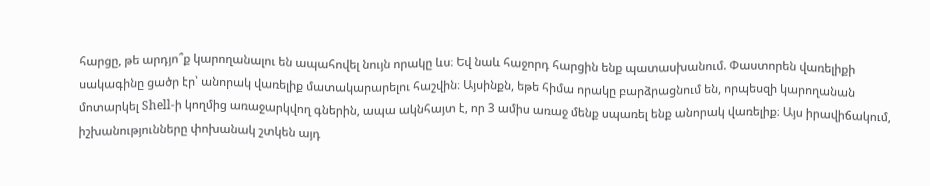հարցը, թե արդյո՞ք կարողանալու են ապահովել նույն որակը ևս։ Եվ նաև հաջորդ հարցին ենք պատասխանում. Փաստորեն վառելիքի սակագինը ցածր էր՝ անորակ վառելիք մատակարարելու հաշվին։ Այսինքն, եթե հիմա որակը բարձրացնում են, որպեսզի կարողանան մոտարկել Shell-ի կողմից առաջարկվող գներին, ապա ակնհայտ է, որ 3 ամիս առաջ մենք սպառել ենք անորակ վառելիք։ Այս իրավիճակում, իշխանությունները փոխանակ շտկեն այդ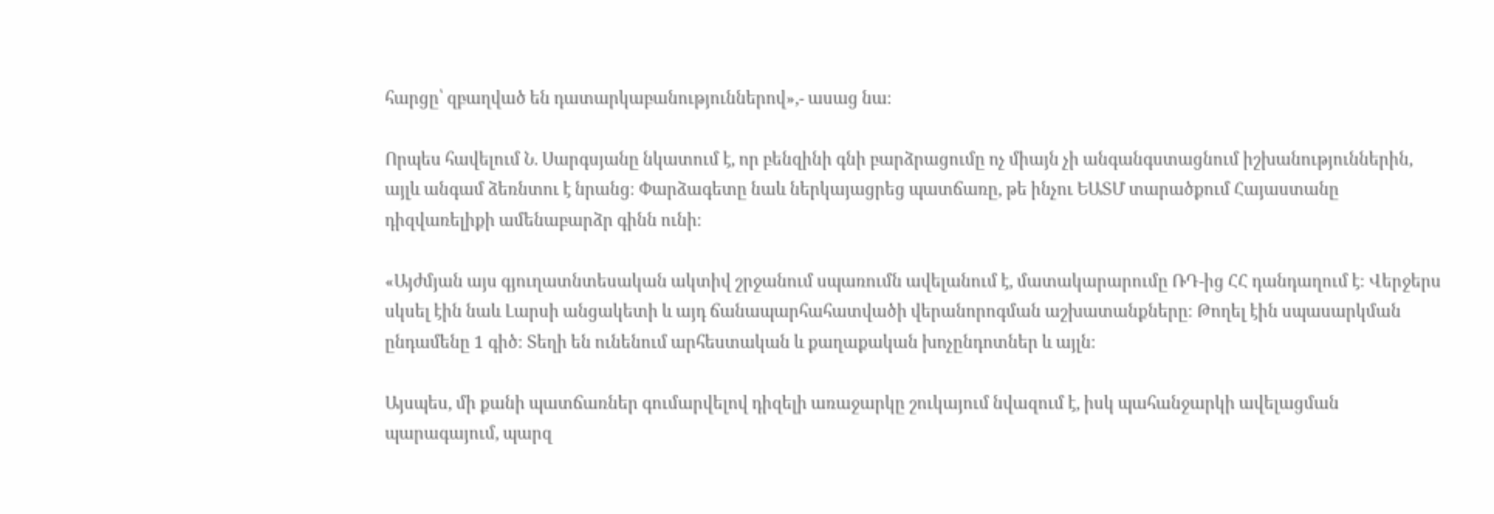հարցը՝ զբաղված են դատարկաբանություններով»,- ասաց նա։

Որպես հավելում Ն. Սարգսյանը նկատում է, որ բենզինի գնի բարձրացումը ոչ միայն չի անգանգստացնում իշխանություններին, այլև անգամ ձեռնտու է նրանց։ Փարձագետը նաև ներկայացրեց պատճառը, թե ինչու ԵԱՏՄ տարածքում Հայաստանը դիզվառելիքի ամենաբարձր գինն ունի։

«Այժմյան այս գյուղատնտեսական ակտիվ շրջանում սպառումն ավելանում է, մատակարարումը ՌԴ-ից ՀՀ դանդաղում է։ Վերջերս սկսել էին նաև Լարսի անցակետի և այդ ճանապարհահատվածի վերանորոգման աշխատանքները։ Թողել էին սպասարկման ընդամենը 1 գիծ։ Տեղի են ունենում արհեստական և քաղաքական խոչընդոտներ և այլն։

Այսպես, մի քանի պատճառներ գումարվելով դիզելի առաջարկը շուկայում նվազում է, իսկ պահանջարկի ավելացման պարագայում, պարզ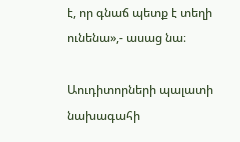է, որ գնաճ պետք է տեղի ունենա»,- ասաց նա։

Աուդիտորների պալատի նախագահի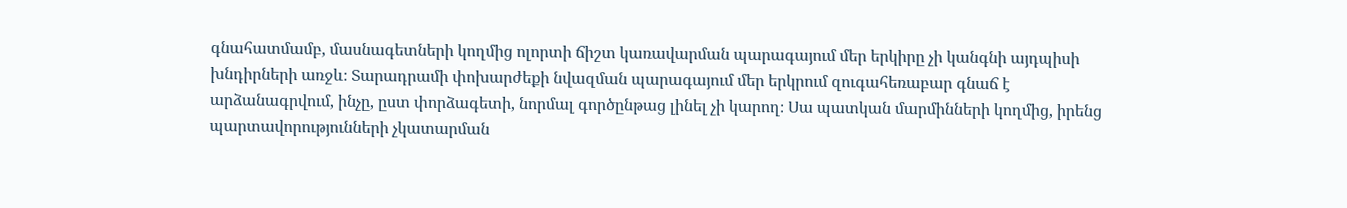գնահատմամբ, մասնագետների կողմից ոլորտի ճիշտ կառավարման պարագայում մեր երկիրը չի կանգնի այդպիսի խնդիրների առջև։ Տարադրամի փոխարժեքի նվազման պարագայում մեր երկրում զուգահեռաբար գնաճ է արձանագրվում, ինչը, ըստ փորձագետի, նորմալ գործընթաց լինել չի կարող։ Սա պատկան մարմինների կողմից, իրենց պարտավորությունների չկատարման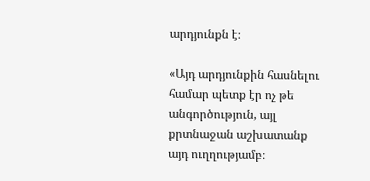արդյունքն է։

«Այդ արդյունքին հասնելու համար պետք էր ոչ թե անգործություն, այլ քրտնաջան աշխատանք այդ ուղղությամբ։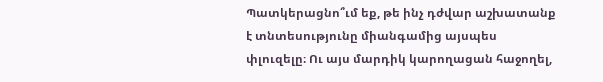Պատկերացնո՞ւմ եք, թե ինչ դժվար աշխատանք է տնտեսությունը միանգամից այսպես փլուզելը։ Ու այս մարդիկ կարողացան հաջողել,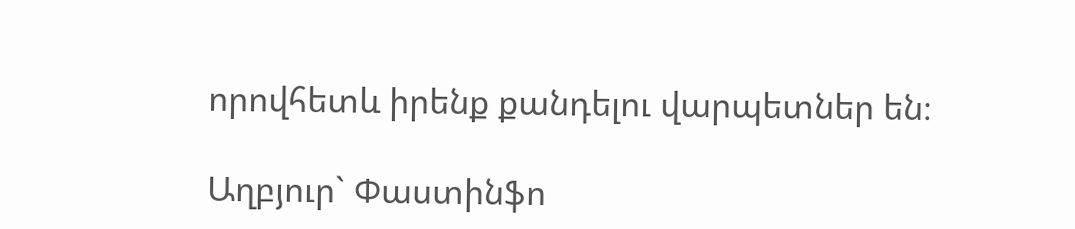որովհետև իրենք քանդելու վարպետներ են։

Աղբյուր` Փաստինֆո